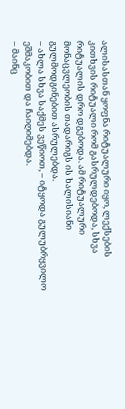ალისასთან ყოფნა რიტუალური იყო, ლექსების კითხვის რიტუალი რომ გასრულდებოდა, სხვა რიტუალის დრო დგებოდა. ამ რიტუალური მონაცვლეობის თადარიგს ის ხალისიანი გულმოდგინებით ასრულებდა.
– ახლა სხვა საქმეს ვეწიოთ, – იტყოდა გულუბრყვილო ეშმაკობით და ჩაიღიმებდა.
– მაინც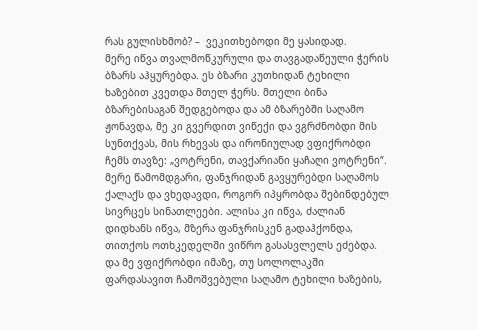რას გულისხმობ? –  ვეკითხებოდი მე ყასიდად.
მერე იწვა თვალმოწკურული და თავგადაწეული ჭერის ბზარს აჰყურებდა. ეს ბზარი კუთხიდან ტეხილი ხაზებით კვეთდა მთელ ჭერს. მთელი ბინა ბზარებისაგან შედგებოდა და ამ ბზარებში საღამო ჟონავდა, მე კი გვერდით ვიწექი და ვგრძნობდი მის სუნთქვას, მის რხევას და ირონიულად ვფიქრობდი ჩემს თავზე: „ვოტრენი, თავქარიანი ყაჩაღი ვოტრენი“. მერე წამომდგარი, ფანჯრიდან გავყურებდი საღამოს ქალაქს და ვხედავდი, როგორ იპყრობდა შებინდებულ სივრცეს სინათლეები. ალისა კი იწვა, ძალიან დიდხანს იწვა, მზერა ფანჯრისკენ გადაჰქონდა, თითქოს ოთხკედელში ვიწრო გასასვლელს ეძებდა.
და მე ვფიქრობდი იმაზე, თუ სოლოლაკში ფარდასავით ჩამოშვებული საღამო ტეხილი ხაზების,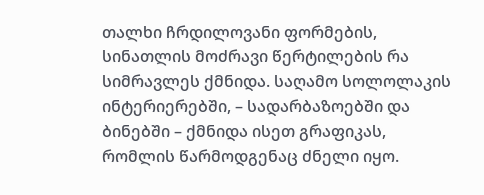თალხი ჩრდილოვანი ფორმების, სინათლის მოძრავი წერტილების რა სიმრავლეს ქმნიდა. საღამო სოლოლაკის ინტერიერებში, – სადარბაზოებში და ბინებში – ქმნიდა ისეთ გრაფიკას, რომლის წარმოდგენაც ძნელი იყო.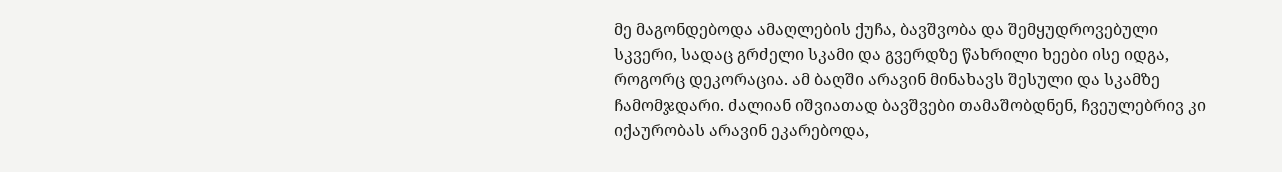მე მაგონდებოდა ამაღლების ქუჩა, ბავშვობა და შემყუდროვებული სკვერი, სადაც გრძელი სკამი და გვერდზე წახრილი ხეები ისე იდგა, როგორც დეკორაცია. ამ ბაღში არავინ მინახავს შესული და სკამზე ჩამომჯდარი. ძალიან იშვიათად ბავშვები თამაშობდნენ, ჩვეულებრივ კი იქაურობას არავინ ეკარებოდა,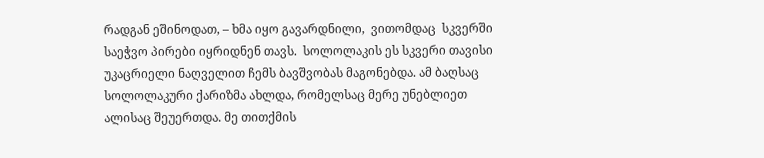რადგან ეშინოდათ, – ხმა იყო გავარდნილი,  ვითომდაც  სკვერში საეჭვო პირები იყრიდნენ თავს.  სოლოლაკის ეს სკვერი თავისი უკაცრიელი ნაღველით ჩემს ბავშვობას მაგონებდა. ამ ბაღსაც სოლოლაკური ქარიზმა ახლდა, რომელსაც მერე უნებლიეთ ალისაც შეუერთდა. მე თითქმის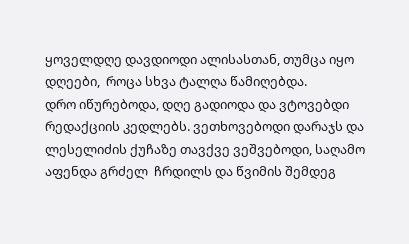ყოველდღე დავდიოდი ალისასთან, თუმცა იყო დღეები,  როცა სხვა ტალღა წამიღებდა.
დრო იწურებოდა, დღე გადიოდა და ვტოვებდი რედაქციის კედლებს. ვეთხოვებოდი დარაჯს და ლესელიძის ქუჩაზე თავქვე ვეშვებოდი, საღამო აფენდა გრძელ  ჩრდილს და წვიმის შემდეგ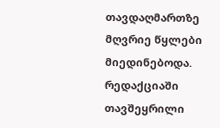თავდაღმართზე მღვრიე წყლები მიედინებოდა. რედაქციაში თავშეყრილი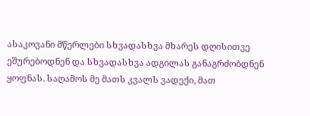ასაკოვანი მწერლები სხვადასხვა მხარეს დღისითვე ეშურებოდნენ და სხვადასხვა ადგილას განაგრძობდნენ ყოფნას. საღამოს მე მათს კვალს ვადექი, მათ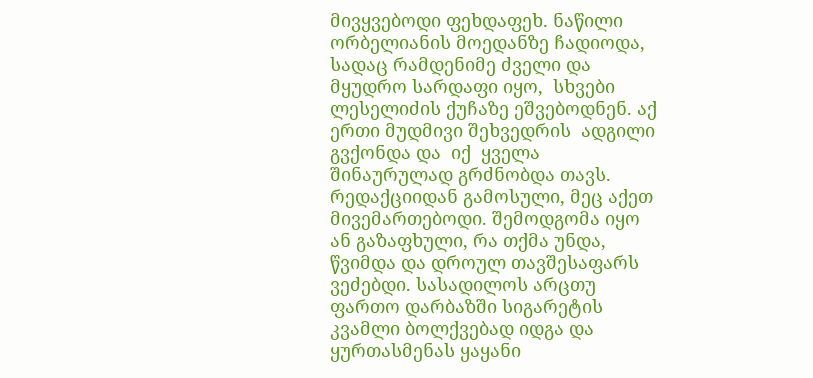მივყვებოდი ფეხდაფეხ. ნაწილი ორბელიანის მოედანზე ჩადიოდა, სადაც რამდენიმე ძველი და მყუდრო სარდაფი იყო,  სხვები ლესელიძის ქუჩაზე ეშვებოდნენ. აქ ერთი მუდმივი შეხვედრის  ადგილი გვქონდა და  იქ  ყველა შინაურულად გრძნობდა თავს. რედაქციიდან გამოსული, მეც აქეთ  მივემართებოდი. შემოდგომა იყო  ან გაზაფხული, რა თქმა უნდა, წვიმდა და დროულ თავშესაფარს ვეძებდი. სასადილოს არცთუ ფართო დარბაზში სიგარეტის კვამლი ბოლქვებად იდგა და ყურთასმენას ყაყანი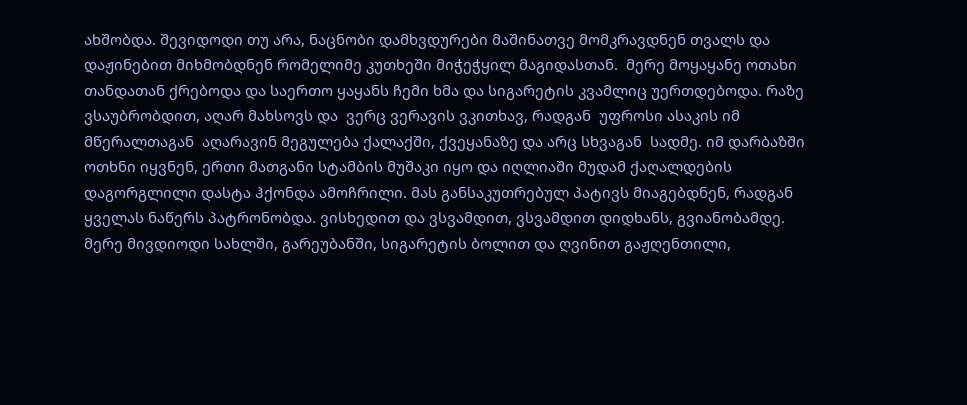ახშობდა. შევიდოდი თუ არა, ნაცნობი დამხვდურები მაშინათვე მომკრავდნენ თვალს და დაჟინებით მიხმობდნენ რომელიმე კუთხეში მიჭეჭყილ მაგიდასთან.  მერე მოყაყანე ოთახი თანდათან ქრებოდა და საერთო ყაყანს ჩემი ხმა და სიგარეტის კვამლიც უერთდებოდა. რაზე ვსაუბრობდით, აღარ მახსოვს და  ვერც ვერავის ვკითხავ, რადგან  უფროსი ასაკის იმ მწერალთაგან  აღარავინ მეგულება ქალაქში, ქვეყანაზე და არც სხვაგან  სადმე. იმ დარბაზში ოთხნი იყვნენ, ერთი მათგანი სტამბის მუშაკი იყო და იღლიაში მუდამ ქაღალდების დაგორგლილი დასტა ჰქონდა ამოჩრილი. მას განსაკუთრებულ პატივს მიაგებდნენ, რადგან ყველას ნაწერს პატრონობდა. ვისხედით და ვსვამდით, ვსვამდით დიდხანს, გვიანობამდე. მერე მივდიოდი სახლში, გარეუბანში, სიგარეტის ბოლით და ღვინით გაჟღენთილი,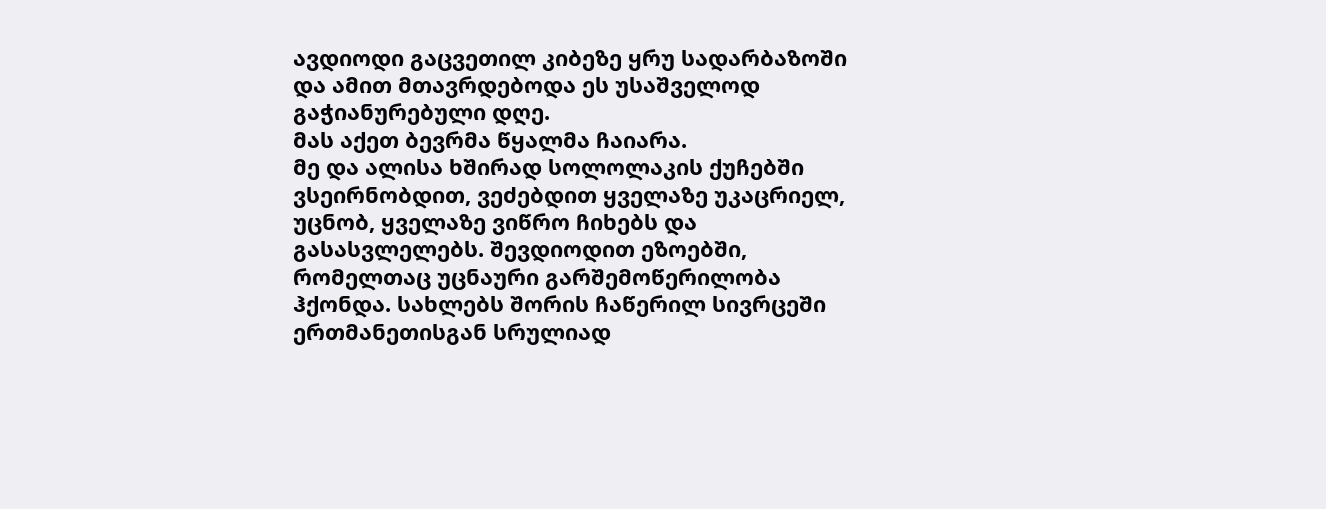ავდიოდი გაცვეთილ კიბეზე ყრუ სადარბაზოში და ამით მთავრდებოდა ეს უსაშველოდ გაჭიანურებული დღე.
მას აქეთ ბევრმა წყალმა ჩაიარა.
მე და ალისა ხშირად სოლოლაკის ქუჩებში ვსეირნობდით, ვეძებდით ყველაზე უკაცრიელ, უცნობ, ყველაზე ვიწრო ჩიხებს და გასასვლელებს. შევდიოდით ეზოებში, რომელთაც უცნაური გარშემოწერილობა ჰქონდა. სახლებს შორის ჩაწერილ სივრცეში ერთმანეთისგან სრულიად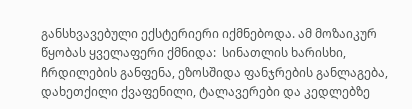განსხვავებული ექსტერიერი იქმნებოდა. ამ მოზაიკურ წყობას ყველაფერი ქმნიდა:  სინათლის ხარისხი, ჩრდილების განფენა, ეზოსშიდა ფანჯრების განლაგება, დახეთქილი ქვაფენილი, ტალავერები და კედლებზე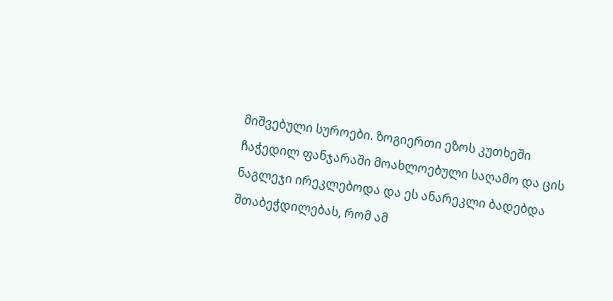მიშვებული სუროები. ზოგიერთი ეზოს კუთხეში  ჩაჭედილ ფანჯარაში მოახლოებული საღამო და ცის ნაგლეჯი ირეკლებოდა და ეს ანარეკლი ბადებდა შთაბეჭდილებას, რომ ამ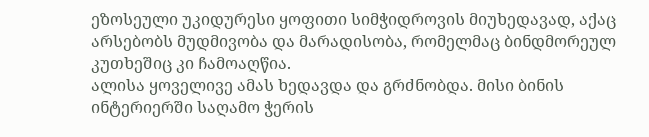ეზოსეული უკიდურესი ყოფითი სიმჭიდროვის მიუხედავად, აქაც არსებობს მუდმივობა და მარადისობა, რომელმაც ბინდმორეულ კუთხეშიც კი ჩამოაღწია.
ალისა ყოველივე ამას ხედავდა და გრძნობდა. მისი ბინის ინტერიერში საღამო ჭერის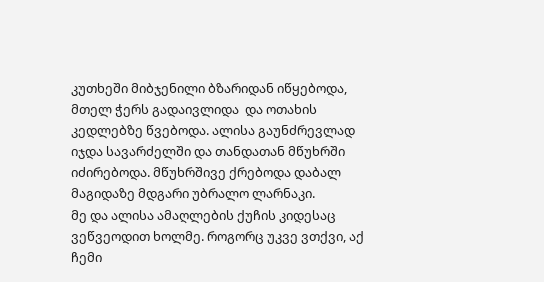კუთხეში მიბჯენილი ბზარიდან იწყებოდა, მთელ ჭერს გადაივლიდა  და ოთახის კედლებზე წვებოდა. ალისა გაუნძრევლად იჯდა სავარძელში და თანდათან მწუხრში იძირებოდა. მწუხრშივე ქრებოდა დაბალ მაგიდაზე მდგარი უბრალო ლარნაკი.
მე და ალისა ამაღლების ქუჩის კიდესაც ვეწვეოდით ხოლმე. როგორც უკვე ვთქვი, აქ ჩემი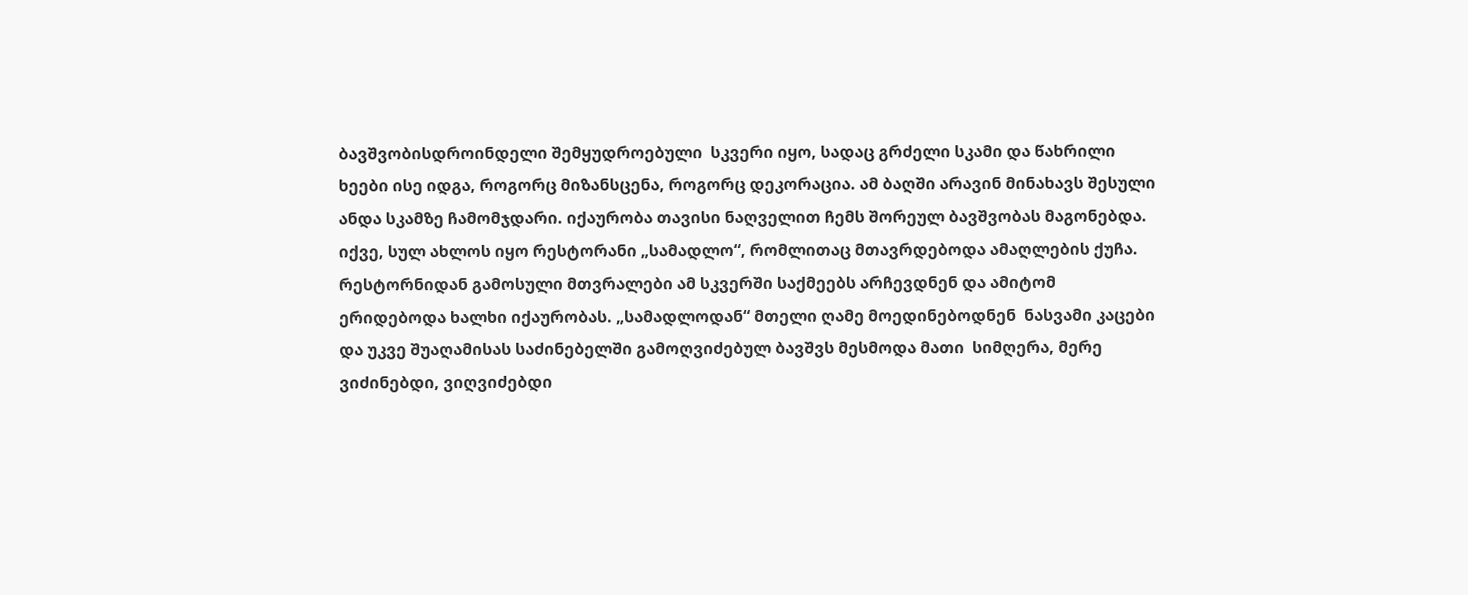ბავშვობისდროინდელი შემყუდროებული  სკვერი იყო, სადაც გრძელი სკამი და წახრილი ხეები ისე იდგა, როგორც მიზანსცენა, როგორც დეკორაცია. ამ ბაღში არავინ მინახავს შესული ანდა სკამზე ჩამომჯდარი. იქაურობა თავისი ნაღველით ჩემს შორეულ ბავშვობას მაგონებდა. იქვე, სულ ახლოს იყო რესტორანი „სამადლო“, რომლითაც მთავრდებოდა ამაღლების ქუჩა. რესტორნიდან გამოსული მთვრალები ამ სკვერში საქმეებს არჩევდნენ და ამიტომ ერიდებოდა ხალხი იქაურობას. „სამადლოდან“ მთელი ღამე მოედინებოდნენ  ნასვამი კაცები და უკვე შუაღამისას საძინებელში გამოღვიძებულ ბავშვს მესმოდა მათი  სიმღერა, მერე ვიძინებდი, ვიღვიძებდი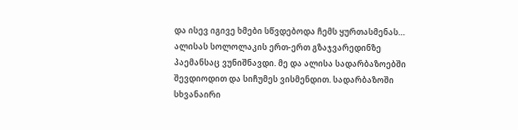და ისევ იგივე ხმები სწვდებოდა ჩემს ყურთასმენას…
ალისას სოლოლაკის ერთ-ერთ გზაჯვარედინზე პაემანსაც ვუნიშნავდი. მე და ალისა სადარბაზოებში შევდიოდით და სიჩუმეს ვისმენდით. სადარბაზოში სხვანაირი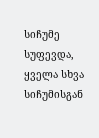სიჩუმე სუფევდა, ყველა სხვა სიჩუმისგან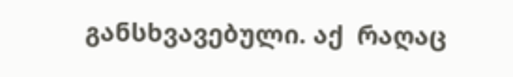განსხვავებული. აქ  რაღაც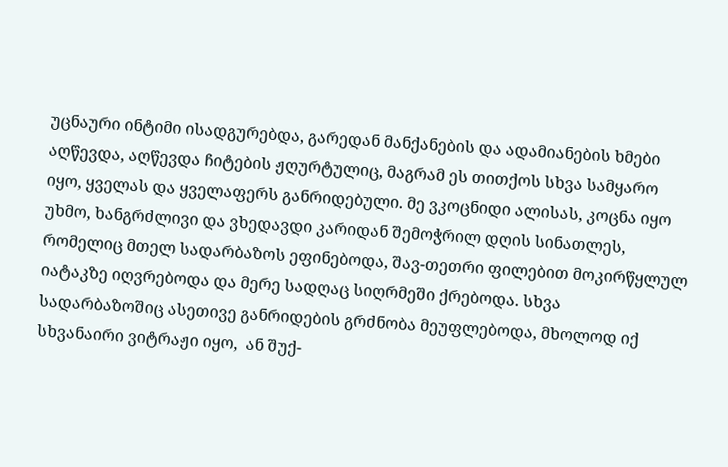უცნაური ინტიმი ისადგურებდა, გარედან მანქანების და ადამიანების ხმები აღწევდა, აღწევდა ჩიტების ჟღურტულიც, მაგრამ ეს თითქოს სხვა სამყარო იყო, ყველას და ყველაფერს განრიდებული. მე ვკოცნიდი ალისას, კოცნა იყო უხმო, ხანგრძლივი და ვხედავდი კარიდან შემოჭრილ დღის სინათლეს, რომელიც მთელ სადარბაზოს ეფინებოდა, შავ-თეთრი ფილებით მოკირწყლულ იატაკზე იღვრებოდა და მერე სადღაც სიღრმეში ქრებოდა. სხვა სადარბაზოშიც ასეთივე განრიდების გრძნობა მეუფლებოდა, მხოლოდ იქ სხვანაირი ვიტრაჟი იყო,  ან შუქ-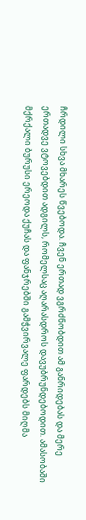ჩრდილი სხვა მხარეს წვებოდა. ჩვენ ერთად ვგრძნობდით ამ განრიდებას და მერე ერთადვე ვტოვებდით ადგილს, რომელსაც აღარასდროს დავუბრუნდებოდით. ამასობაში მქრქალი ბურუსი ერეოდა ქუჩას და ფანჯრებში გამჭვირვალე ფარდებს მიღმა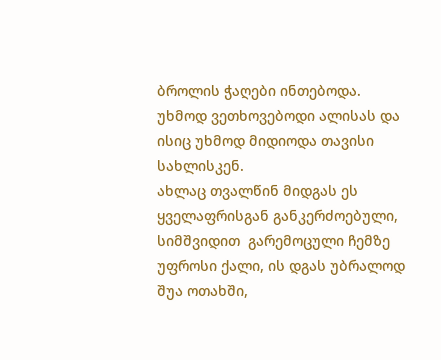ბროლის ჭაღები ინთებოდა. უხმოდ ვეთხოვებოდი ალისას და ისიც უხმოდ მიდიოდა თავისი სახლისკენ.
ახლაც თვალწინ მიდგას ეს ყველაფრისგან განკერძოებული, სიმშვიდით  გარემოცული ჩემზე უფროსი ქალი, ის დგას უბრალოდ შუა ოთახში,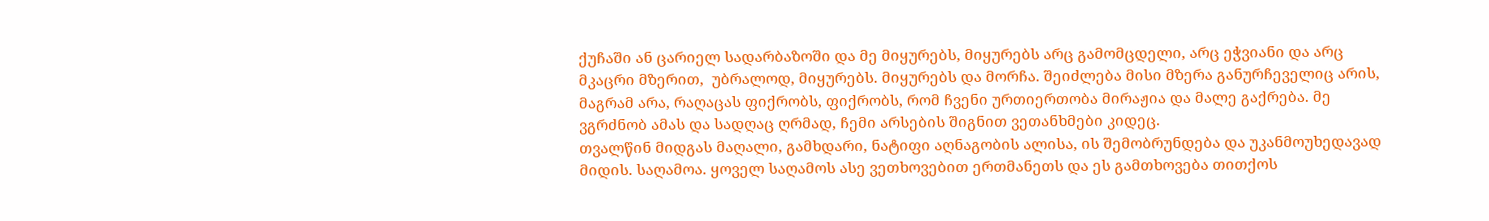ქუჩაში ან ცარიელ სადარბაზოში და მე მიყურებს, მიყურებს არც გამომცდელი, არც ეჭვიანი და არც მკაცრი მზერით,  უბრალოდ, მიყურებს. მიყურებს და მორჩა. შეიძლება მისი მზერა განურჩეველიც არის, მაგრამ არა, რაღაცას ფიქრობს, ფიქრობს, რომ ჩვენი ურთიერთობა მირაჟია და მალე გაქრება. მე ვგრძნობ ამას და სადღაც ღრმად, ჩემი არსების შიგნით ვეთანხმები კიდეც.
თვალწინ მიდგას მაღალი, გამხდარი, ნატიფი აღნაგობის ალისა, ის შემობრუნდება და უკანმოუხედავად მიდის. საღამოა. ყოველ საღამოს ასე ვეთხოვებით ერთმანეთს და ეს გამთხოვება თითქოს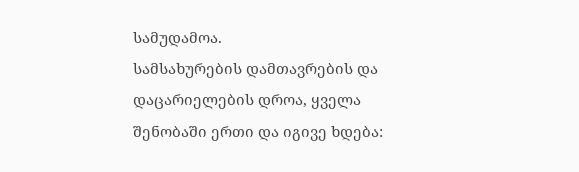სამუდამოა.
სამსახურების დამთავრების და დაცარიელების დროა, ყველა შენობაში ერთი და იგივე ხდება: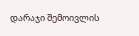დარაჯი შემოივლის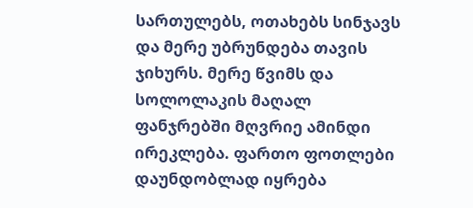სართულებს, ოთახებს სინჯავს და მერე უბრუნდება თავის ჯიხურს. მერე წვიმს და სოლოლაკის მაღალ ფანჯრებში მღვრიე ამინდი ირეკლება. ფართო ფოთლები დაუნდობლად იყრება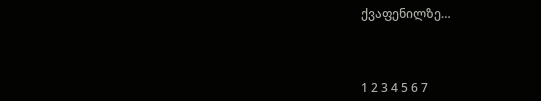ქვაფენილზე…



1 2 3 4 5 6 7